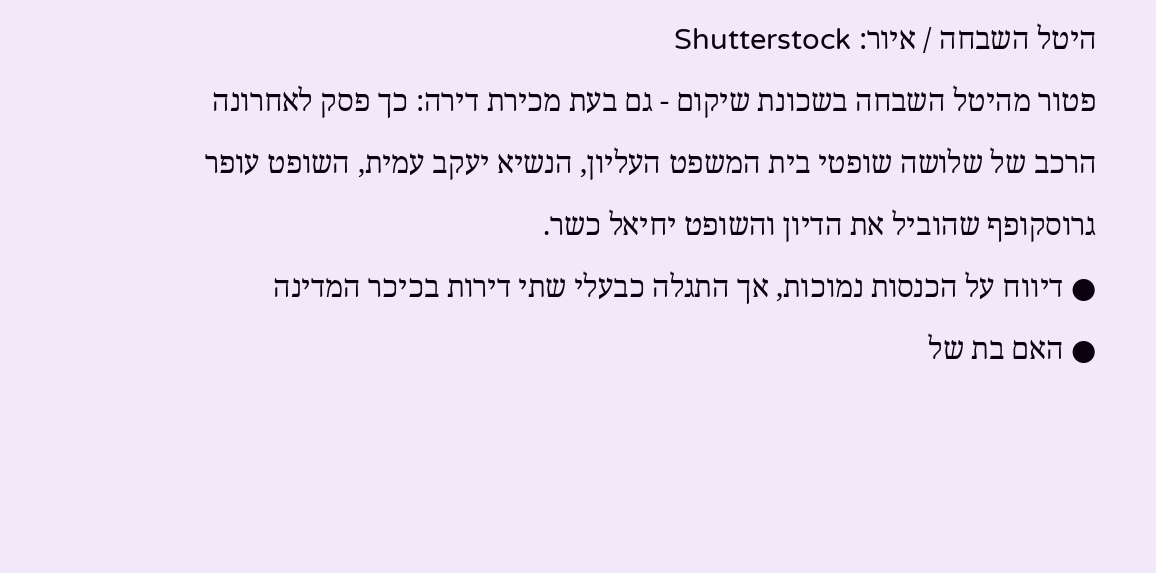היטל השבחה / איור: Shutterstock
פטור מהיטל השבחה בשכונת שיקום - גם בעת מכירת דירה: כך פסק לאחרונה הרכב של שלושה שופטי בית המשפט העליון, הנשיא יעקב עמית, השופט עופר גרוסקופף שהוביל את הדיון והשופט יחיאל כשר.
● דיווח על הכנסות נמוכות, אך התגלה כבעלי שתי דירות בכיכר המדינה
● האם בת של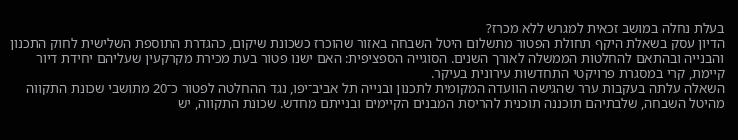בעלת נחלה במושב זכאית למגרש ללא מכרז?
הדיון עסק בשאלת היקף תחולת הפטור מתשלום היטל השבחה באזור שהוכרז כשכונת שיקום, כהגדרת התוספת השלישית לחוק התכנון והבנייה ובהתאם להחלטות הממשלה לאורך השנים. הסוגייה הספציפית: האם ישנו פטור בעת מכירת מקרקעין שעליהם יחידת דיור קיימת, קרי במסגרת פרויקטי התחדשות עירונית בעיקר.
השאלה עלתה בעקבות ערר שהגישה הוועדה המקומית לתכנון ובנייה תל אביב־יפו, נגד ההחלטה לפטור כ־20 מתושבי שכונת התקווה מהיטל השבחה, שלבתיהם תוכננה תוכנית להריסת המבנים הקיימים ובנייתם מחדש. שכונת התקווה, יש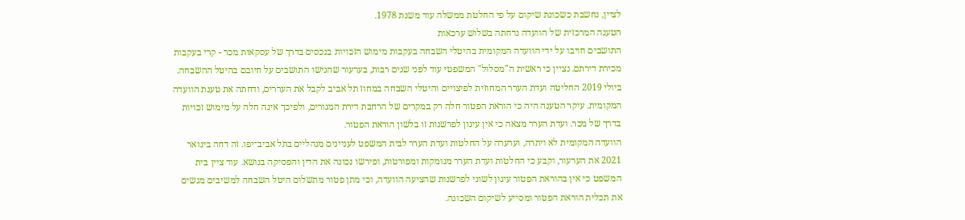לציין, נחשבת כשכונת שיקום על פי החלטת ממשלה עוד משנת 1978.
הטענה המרכזית של הוועדה נדחתה בשלוש ערכאות
התושבים חויבו על ידי הוועדה המקומית בהיטלי השבחה בעקבות מימוש הזכויות בנכסים בדרך של עסקאות מכר - קרי בעקבות מכירת דירתם. נציין כי ראשית ה"מסלול" המשפטי עוד לפני שנים רבות, בערעור שהגישו התושבים על חיובם בהיטל ההשבחה. ביולי 2019 החליטה ועדת הערר המחוזית לפיצויים והיטלי השבחה במחוז תל אביב לקבל את העררים, ודחתה את טענת הוועדה המקומית. עיקר הטענה היה כי הוראת הפטור חלה רק במקרים של הרחבת דירת המגורים, ולפיכך אינה חלה על מימוש זכויות בדרך של מכר. ועדת הערר מצאה כי אין עיגון לפרשנות זו בלשון הוראת הפטור.
הוועדה המקומית לא ויתרה, וערערה על החלטות ועדת הערר לבית המשפט לעניינים מנהליים בתל אביב־יפו. זה דחה בינואר 2021 את הערעור, וקבע כי החלטות ועדת הערר מנומקות ומפורטות, ופירשו נכונה את הדין והפסיקה בנושא. עוד ציין בית המשפט כי אין בהוראת הפטור עיגון לשוני לפרשנות שהציעה הוועדה, וכי מתן פטור מתשלום היטל השבחה למשיבים מגשים את תכלית הוראת הפטור ומסייע לשיקום השכונה.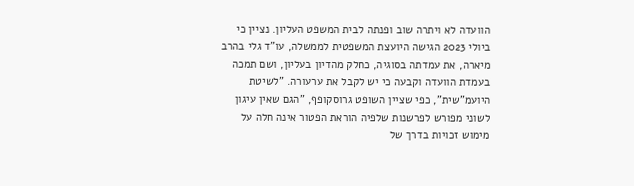הוועדה לא ויתרה שוב ופנתה לבית המשפט העליון. נציין כי ביולי 2023 הגישה היועצת המשפטית לממשלה, עו"ד גלי בהרב מיארה, את עמדתה בסוגיה, כחלק מהדיון בעליון, ושם תמכה בעמדת הוועדה וקבעה כי יש לקבל את ערעורה. "לשיטת היועמ"שית", כפי שציין השופט גרוסקופף, "הגם שאין עיגון לשוני מפורש לפרשנות שלפיה הוראת הפטור אינה חלה על מימוש זכויות בדרך של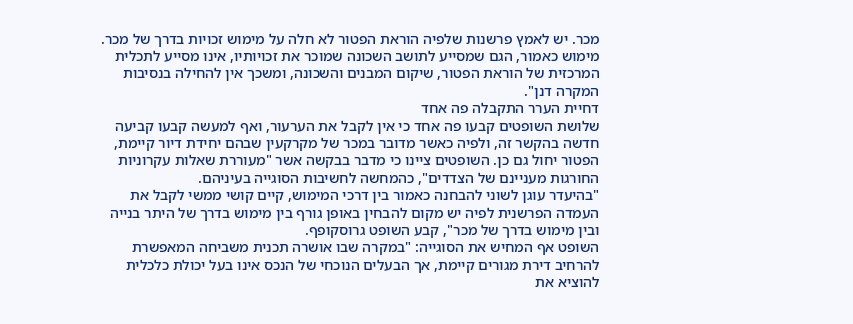מכר. יש לאמץ פרשנות שלפיה הוראת הפטור לא חלה על מימוש זכויות בדרך של מכר. מימוש כאמור, הגם שמסייע לתושב השכונה שמוכר את זכויותיו, אינו מסייע לתכלית המרכזית של הוראת הפטור, שיקום המבנים והשכונה, ומשכך אין להחילה בנסיבות המקרה דנן".
דחיית הערר התקבלה פה אחד
שלושת השופטים קבעו פה אחד כי אין לקבל את הערעור, ואף למעשה קבעו קביעה חדשה בהקשר זה, ולפיה כאשר מדובר במכר של מקרקעין שבהם יחידת דיור קיימת, הפטור יחול גם כן. השופטים ציינו כי מדבר בבקשה אשר "מעוררת שאלות עקרוניות החורגות מעניינם של הצדדים", כהמחשה לחשיבות הסוגייה בעיניהם.
"בהיעדר עוגן לשוני להבחנה כאמור בין דרכי המימוש, קיים קושי ממשי לקבל את העמדה הפרשנית לפיה יש מקום להבחין באופן גורף בין מימוש בדרך של היתר בנייה ובין מימוש בדרך של מכר", קבע השופט גרוסקופף.
השופט אף המחיש את הסוגייה: "במקרה שבו אושרה תכנית משביחה המאפשרת להרחיב דירת מגורים קיימת, אך הבעלים הנוכחי של הנכס אינו בעל יכולת כלכלית להוציא את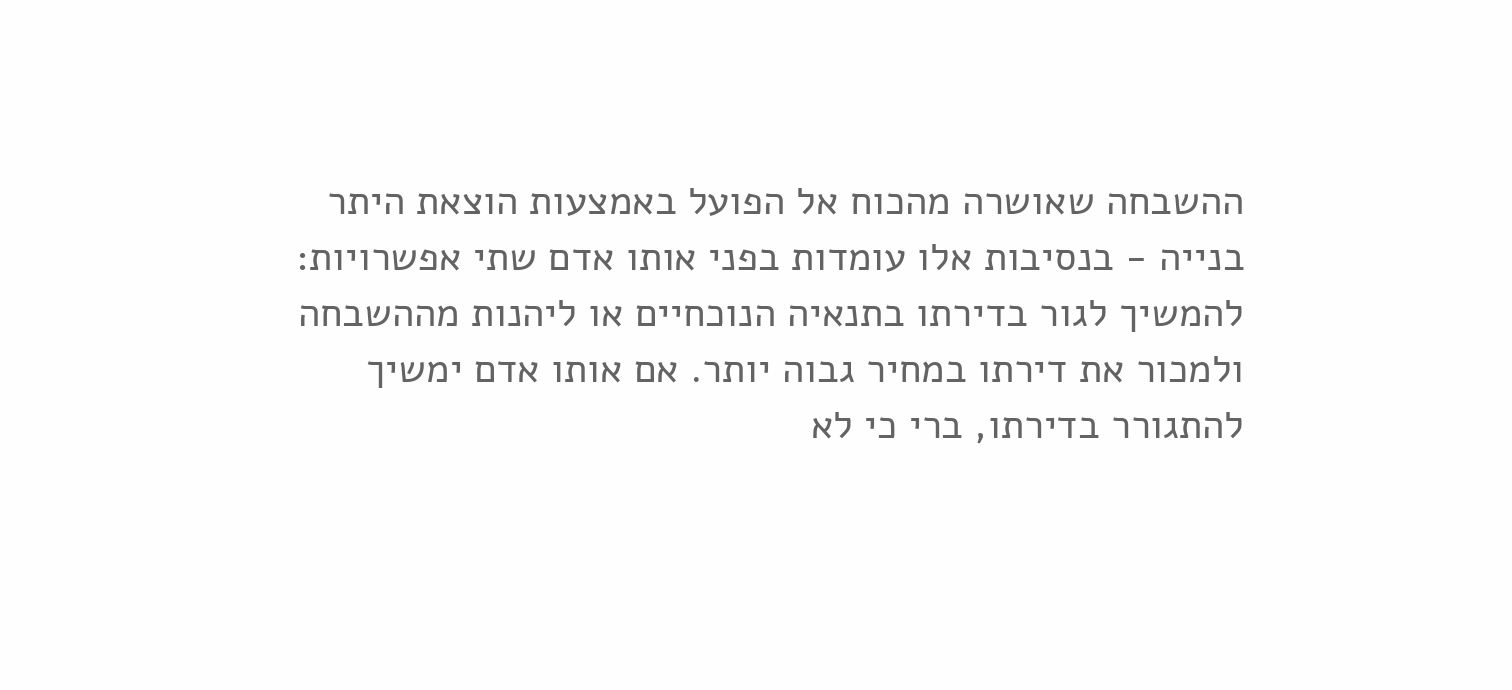ההשבחה שאושרה מהכוח אל הפועל באמצעות הוצאת היתר בנייה - בנסיבות אלו עומדות בפני אותו אדם שתי אפשרויות: להמשיך לגור בדירתו בתנאיה הנוכחיים או ליהנות מההשבחה ולמכור את דירתו במחיר גבוה יותר. אם אותו אדם ימשיך להתגורר בדירתו, ברי כי לא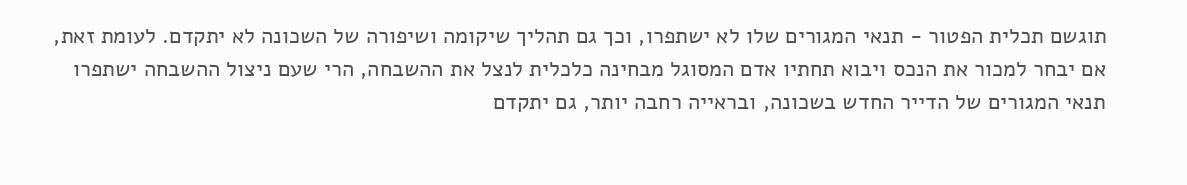תוגשם תכלית הפטור - תנאי המגורים שלו לא ישתפרו, וכך גם תהליך שיקומה ושיפורה של השכונה לא יתקדם. לעומת זאת, אם יבחר למכור את הנכס ויבוא תחתיו אדם המסוגל מבחינה כלכלית לנצל את ההשבחה, הרי שעם ניצול ההשבחה ישתפרו תנאי המגורים של הדייר החדש בשכונה, ובראייה רחבה יותר, גם יתקדם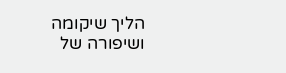הליך שיקומה ושיפורה של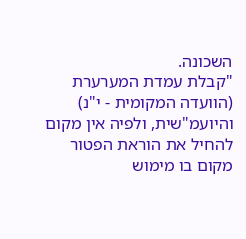השכונה.
"קבלת עמדת המערערת (הוועדה המקומית - י"נ) והיועמ"שית, ולפיה אין מקום להחיל את הוראת הפטור מקום בו מימוש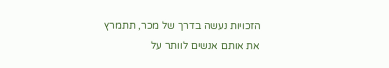הזכויות נעשה בדרך של מכר, תתמרץ את אותם אנשים לוותר על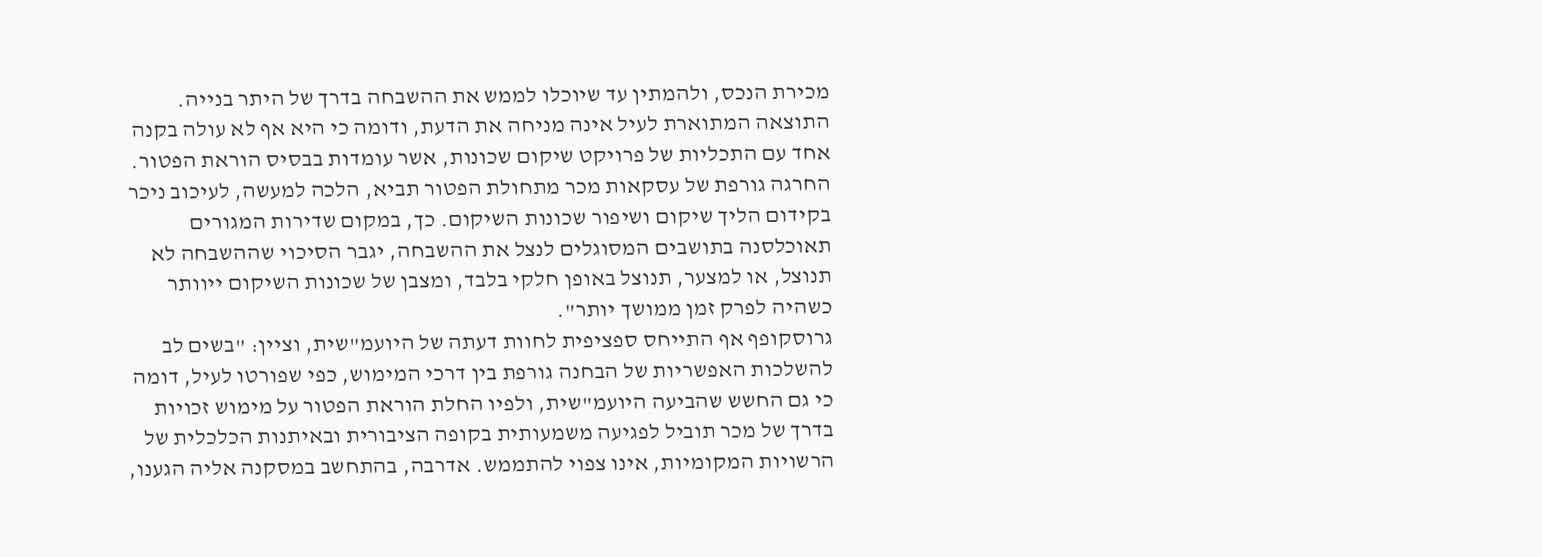מכירת הנכס, ולהמתין עד שיוכלו לממש את ההשבחה בדרך של היתר בנייה. התוצאה המתוארת לעיל אינה מניחה את הדעת, ודומה כי היא אף לא עולה בקנה אחד עם התכליות של פרויקט שיקום שכונות, אשר עומדות בבסיס הוראת הפטור. החרגה גורפת של עסקאות מכר מתחולת הפטור תביא, הלכה למעשה, לעיכוב ניכר בקידום הליך שיקום ושיפור שכונות השיקום. כך, במקום שדירות המגורים תאוכלסנה בתושבים המסוגלים לנצל את ההשבחה, יגבר הסיכוי שההשבחה לא תנוצל, או למצער, תנוצל באופן חלקי בלבד, ומצבן של שכונות השיקום ייוותר כשהיה לפרק זמן ממושך יותר".
גרוסקופף אף התייחס ספציפית לחוות דעתה של היועמ"שית, וציין: "בשים לב להשלכות האפשריות של הבחנה גורפת בין דרכי המימוש, כפי שפורטו לעיל, דומה כי גם החשש שהביעה היועמ"שית, ולפיו החלת הוראת הפטור על מימוש זכויות בדרך של מכר תוביל לפגיעה משמעותית בקופה הציבורית ובאיתנות הכלכלית של הרשויות המקומיות, אינו צפוי להתממש. אדרבה, בהתחשב במסקנה אליה הגענו,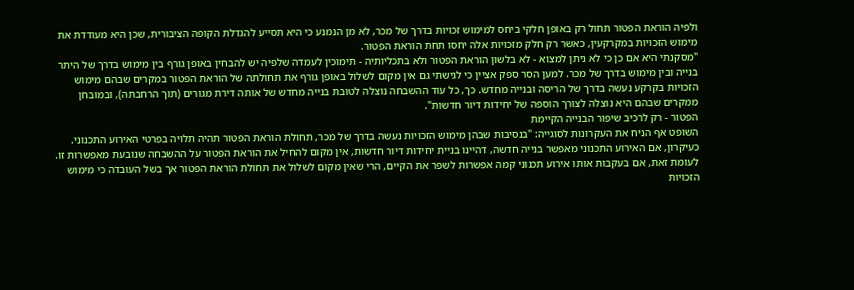ולפיה הוראת הפטור תחול רק באופן חלקי ביחס למימוש זכויות בדרך של מכר, לא מן הנמנע כי היא תסייע להגדלת הקופה הציבורית, שכן היא מעודדת את מימוש הזכויות במקרקעין, כאשר רק חלק מזכויות אלה יחסו תחת הוראת הפטור.
"מסקנתי היא אם כן כי לא ניתן למצוא - לא בלשון הוראת הפטור ולא בתכליותיה - תימוכין לעמדה שלפיה יש להבחין באופן גורף בין מימוש בדרך של היתר בנייה ובין מימוש בדרך של מכר. למען הסר ספק אציין כי לגישתי גם אין מקום לשלול באופן גורף את תחולתה של הוראת הפטור במקרים שבהם מימוש הזכויות בקרקע נעשה בדרך של הריסה ובנייה מחדש. כך, כל עוד ההשבחה נוצלה לטובת בנייה מחדש של אותה דירת מגורים (תוך הרחבתה), ובמובחן ממקרים שבהם היא נוצלה לצורך הוספה של יחידות דיור חדשות".
הפטור - רק לרכיב שיפור הבנייה הקיימת
השופט אף הניח את העקרונות לסוגייה: "בנסיבות שבהן מימוש הזכויות נעשה בדרך של מכר, תחולת הוראת הפטור תהיה תלויה בפרטי האירוע התכנוני. כעיקרון, אם האירוע התכנוני מאפשר בנייה חדשה, דהיינו בניית יחידות דיור חדשות, אין מקום להחיל את הוראת הפטור על ההשבחה שנובעת מאפשרות זו. לעומת זאת, אם בעקבות אותו אירוע תכנוני קמה אפשרות לשפר את הקיים, הרי שאין מקום לשלול את תחולת הוראת הפטור אך בשל העובדה כי מימוש הזכויות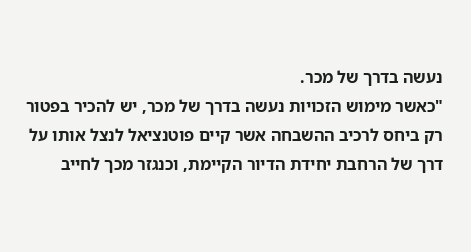נעשה בדרך של מכר.
"כאשר מימוש הזכויות נעשה בדרך של מכר, יש להכיר בפטור רק ביחס לרכיב ההשבחה אשר קיים פוטנציאל לנצל אותו על דרך של הרחבת יחידת הדיור הקיימת, וכנגזר מכך לחייב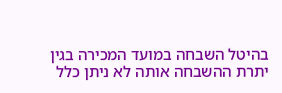בהיטל השבחה במועד המכירה בגין יתרת ההשבחה אותה לא ניתן כלל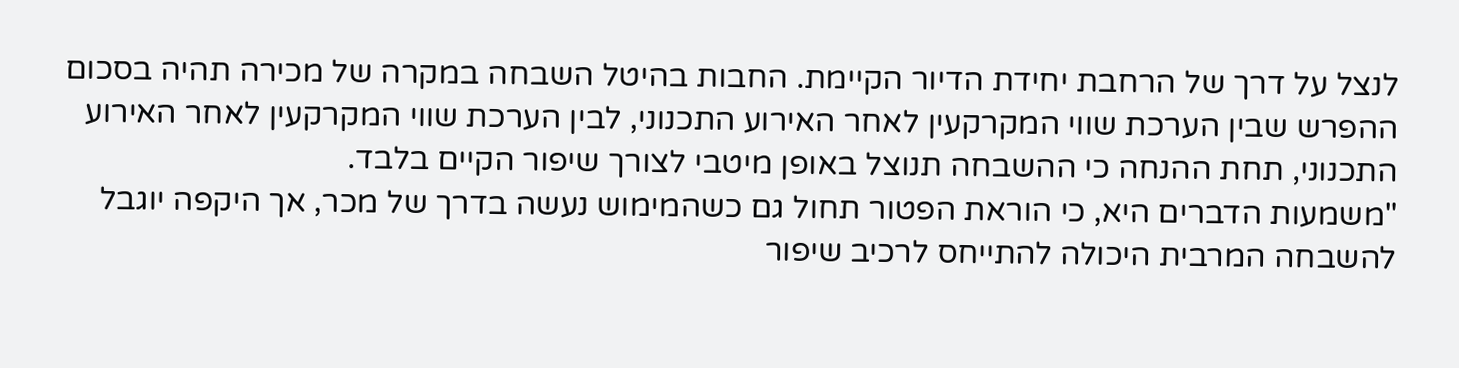לנצל על דרך של הרחבת יחידת הדיור הקיימת. החבות בהיטל השבחה במקרה של מכירה תהיה בסכום ההפרש שבין הערכת שווי המקרקעין לאחר האירוע התכנוני, לבין הערכת שווי המקרקעין לאחר האירוע התכנוני, תחת ההנחה כי ההשבחה תנוצל באופן מיטבי לצורך שיפור הקיים בלבד.
"משמעות הדברים היא, כי הוראת הפטור תחול גם כשהמימוש נעשה בדרך של מכר, אך היקפה יוגבל להשבחה המרבית היכולה להתייחס לרכיב שיפור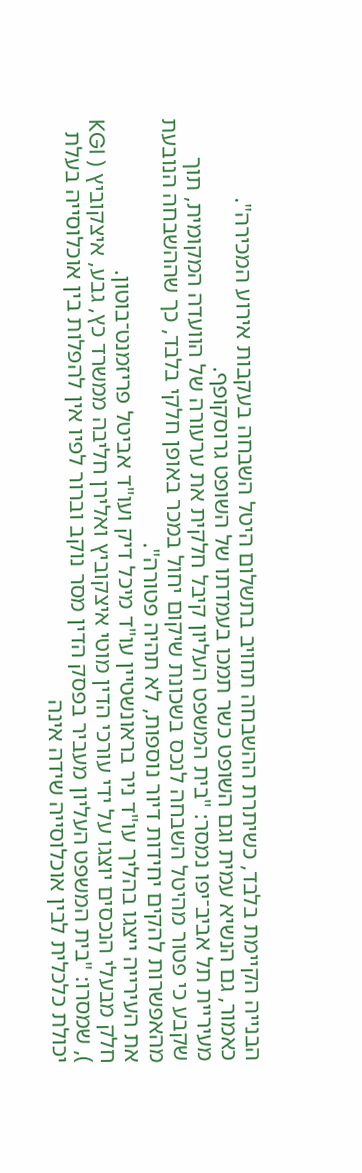הבנייה הקיימת בלבד, כשיתרת ההשבחה תחויב בתשלום היטל השבחה בעקבות אירוע המכירה".
כאמור, גם הנשיא עמית וגם השופט כשר תמכו בעמדתו של השופט גרוסקופף.
מעיריית תל אביב־יפו נמסר: "בית המשפט העליון קיבל חלקית את ערעורה של הוועדה המקומית, תוך שקבע כי פטור מהיטל השבחה לנכס בשכונת שיקום יחול במכר באופן חלקי בלבד, כך שההשבחה הנובעת מהאפשרות להקים יחידות דיור נוספות, לא תהיה פטורה".
את העירייה ייצגו בהליך עו"ד ניר בראונשטיין עו"ד מיכל דיק ועו"ד אביטל פריזמנט־בוטון.
חלק מבעלי הנכסים יוצגו על ידי עורכי הדין מוטי איצקוביץ ואלירן חליבה ממשרד כץ, גבע, איצקוביץ ( KGI ), שמסרו: "בית המשפט העליון מעביר בפסק הדין מסר נוקב וברור לפיו אין להפלות בין אוכלוסייה בעלת יכולת כלכלית לבין אוכלוסייה שידה אינה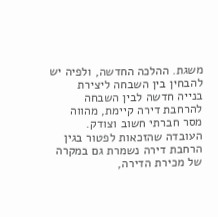משגת. ההלכה החדשה, ולפיה יש להבחין בין השבחה ליצירת בנייה חדשה לבין השבחה להרחבת דירה קיימת, מהווה מסר חברתי חשוב וצודק. העובדה שהזכאות לפטור בגין הרחבת דירה נשמרת גם במקרה של מכירת הדירה,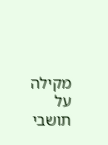מקילה על תושבי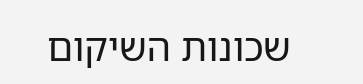שכונות השיקום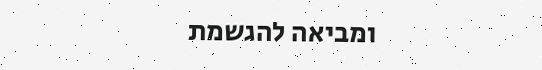ומביאה להגשמת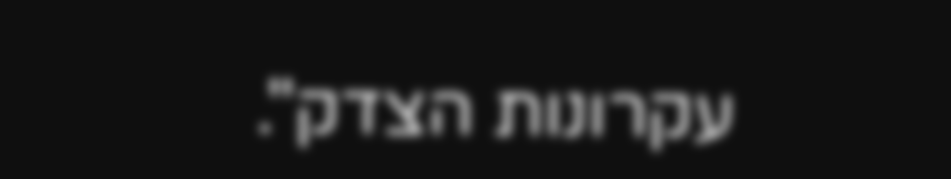עקרונות הצדק".